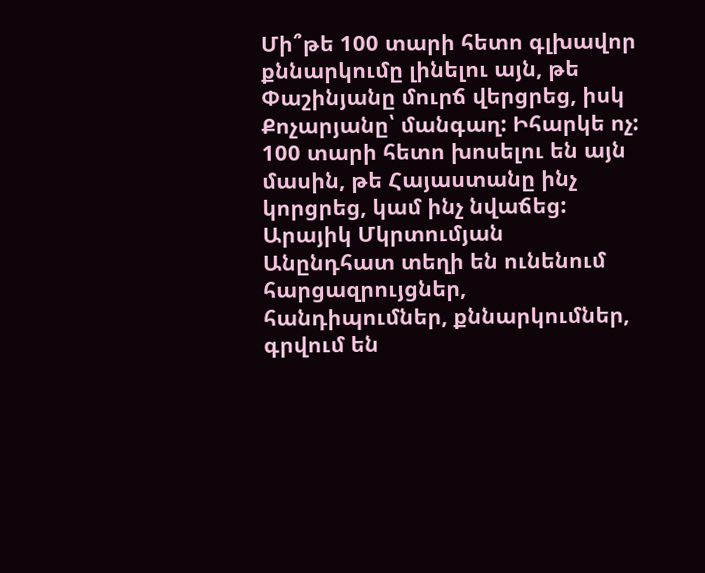Մի՞թե 100 տարի հետո գլխավոր քննարկումը լինելու այն, թե Փաշինյանը մուրճ վերցրեց, իսկ Քոչարյանը՝ մանգաղ: Իհարկե ոչ: 100 տարի հետո խոսելու են այն մասին, թե Հայաստանը ինչ կորցրեց, կամ ինչ նվաճեց:
Արայիկ Մկրտումյան
Անընդհատ տեղի են ունենում հարցազրույցներ, հանդիպումներ, քննարկումներ, գրվում են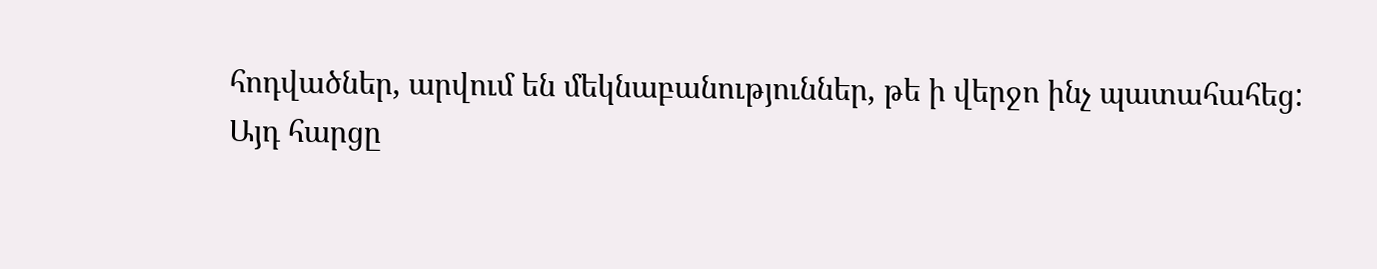հոդվածներ, արվում են մեկնաբանություններ, թե ի վերջո ինչ պատահահեց:
Այդ հարցը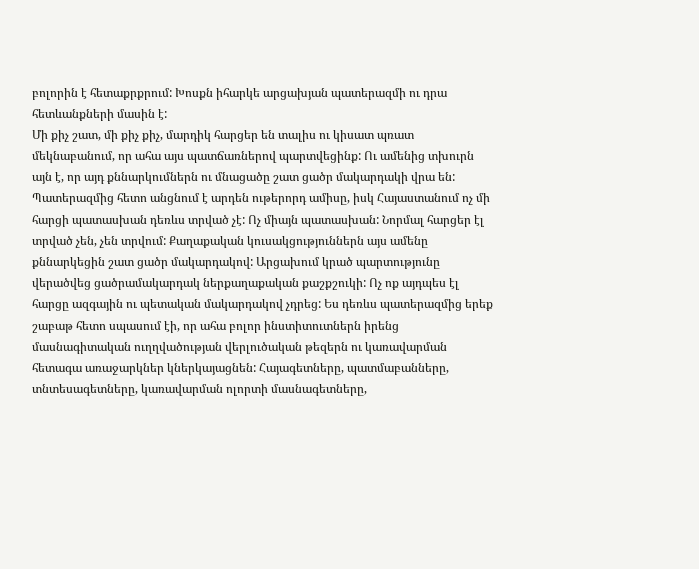բոլորին է հետաքրքրում: Խոսքն իհարկե արցախյան պատերազմի ու դրա հետևանքների մասին է:
Մի քիչ շատ, մի քիչ քիչ, մարդիկ հարցեր են տալիս ու կիսատ պռատ մեկնաբանում, որ ահա այս պատճառներով պարտվեցինք: Ու ամենից տխուրն այն է, որ այդ քննարկումներն ու մնացածը շատ ցածր մակարդակի վրա են:
Պատերազմից հետո անցնում է արդեն ութերորդ ամիսը, իսկ Հայաստանում ոչ մի հարցի պատասխան դեռևս տրված չէ: Ոչ միայն պատասխան: Նորմալ հարցեր էլ տրված չեն, չեն տրվում: Քաղաքական կուսակցություններն այս ամենը քննարկեցին շատ ցածր մակարդակով: Արցախում կրած պարտությունը վերածվեց ցածրամակարդակ ներքաղաքական քաշքշուկի: Ոչ ոք այդպես էլ հարցը ազգային ու պետական մակարդակով չդրեց: Ես դեռևս պատերազմից երեք շաբաթ հետո սպասում էի, որ ահա բոլոր ինստիտուտներն իրենց մասնագիտական ուղղվածության վերլուծական թեզերն ու կառավարման հետագա առաջարկներ կներկայացնեն: Հայագետները, պատմաբանները, տնտեսագետները, կառավարման ոլորտի մասնագետները,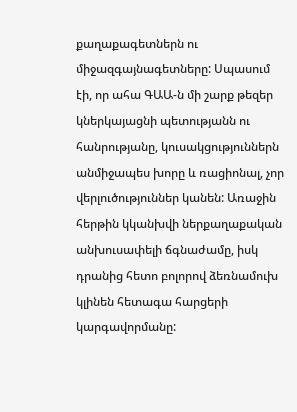քաղաքագետներն ու միջազգայնագետները: Սպասում էի, որ ահա ԳԱԱ‑ն մի շարք թեզեր կներկայացնի պետությանն ու հանրությանը, կուսակցություններն անմիջապես խորը և ռացիոնալ, չոր վերլուծություններ կանեն: Առաջին հերթին կկանխվի ներքաղաքական անխուսափելի ճգնաժամը, իսկ դրանից հետո բոլորով ձեռնամուխ կլինեն հետագա հարցերի կարգավորմանը: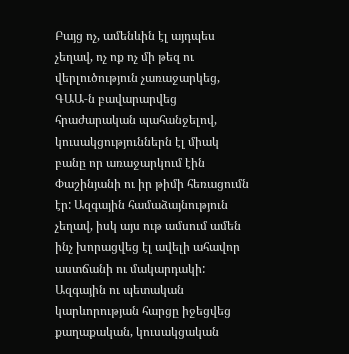Բայց ոչ, ամենևին էլ այդպես չեղավ, ոչ ոք ոչ մի թեզ ու վերլուծություն չառաջարկեց, ԳԱԱ‑ն բավարարվեց հրաժարական պահանջելով, կուսակցություններն էլ միակ բանը որ առաջարկում էին Փաշինյանի ու իր թիմի հեռացումն էր: Ազգային համաձայնություն չեղավ, իսկ այս ութ ամսում ամեն ինչ խորացվեց էլ ավելի ահավոր աստճանի ու մակարդակի:
Ազգային ու պետական կարևորության հարցը իջեցվեց քաղաքական, կուսակցական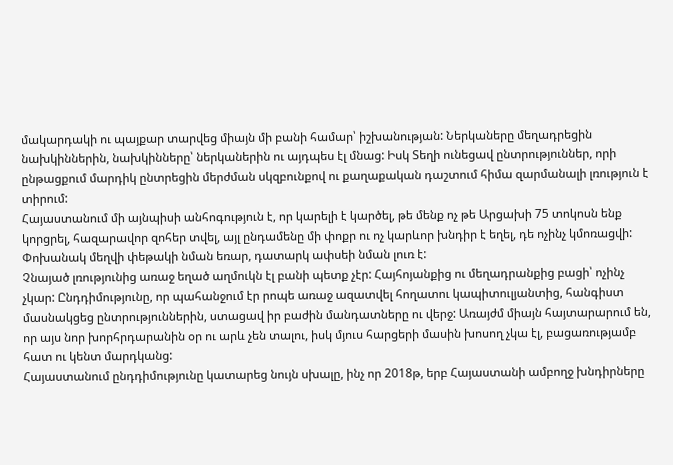մակարդակի ու պայքար տարվեց միայն մի բանի համար՝ իշխանության: Ներկաները մեղադրեցին նախկիններին, նախկինները՝ ներկաներին ու այդպես էլ մնաց: Իսկ Տեղի ունեցավ ընտրություններ, որի ընթացքում մարդիկ ընտրեցին մերժման սկզբունքով ու քաղաքական դաշտում հիմա զարմանալի լռություն է տիրում:
Հայաստանում մի այնպիսի անհոգություն է, որ կարելի է կարծել, թե մենք ոչ թե Արցախի 75 տոկոսն ենք կորցրել, հազարավոր զոհեր տվել, այլ ընդամենը մի փոքր ու ոչ կարևոր խնդիր է եղել, դե ոչինչ կմոռացվի: Փոխանակ մեղվի փեթակի նման եռար, դատարկ ափսեի նման լուռ է:
Չնայած լռությունից առաջ եղած աղմուկն էլ բանի պետք չէր: Հայհոյանքից ու մեղադրանքից բացի՝ ոչինչ չկար: Ընդդիմությունը, որ պահանջում էր րոպե առաջ ազատվել հողատու կապիտուլյանտից, հանգիստ մասնակցեց ընտրություններին, ստացավ իր բաժին մանդատները ու վերջ: Առայժմ միայն հայտարարում են, որ այս նոր խորհրդարանին օր ու արև չեն տալու, իսկ մյուս հարցերի մասին խոսող չկա էլ, բացառությամբ հատ ու կենտ մարդկանց:
Հայաստանում ընդդիմությունը կատարեց նույն սխալը, ինչ որ 2018թ, երբ Հայաստանի ամբողջ խնդիրները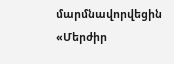մարմնավորվեցին «Մերժիր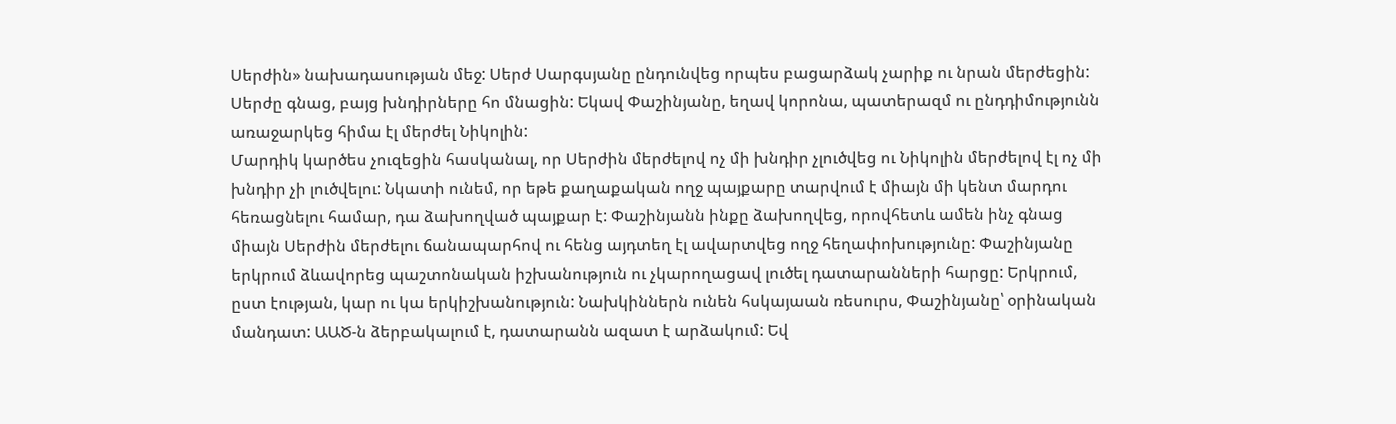Սերժին» նախադասության մեջ: Սերժ Սարգսյանը ընդունվեց որպես բացարձակ չարիք ու նրան մերժեցին: Սերժը գնաց, բայց խնդիրները հո մնացին: Եկավ Փաշինյանը, եղավ կորոնա, պատերազմ ու ընդդիմությունն առաջարկեց հիմա էլ մերժել Նիկոլին:
Մարդիկ կարծես չուզեցին հասկանալ, որ Սերժին մերժելով ոչ մի խնդիր չլուծվեց ու Նիկոլին մերժելով էլ ոչ մի խնդիր չի լուծվելու: Նկատի ունեմ, որ եթե քաղաքական ողջ պայքարը տարվում է միայն մի կենտ մարդու հեռացնելու համար, դա ձախողված պայքար է: Փաշինյանն ինքը ձախողվեց, որովհետև ամեն ինչ գնաց միայն Սերժին մերժելու ճանապարհով ու հենց այդտեղ էլ ավարտվեց ողջ հեղափոխությունը: Փաշինյանը երկրում ձևավորեց պաշտոնական իշխանություն ու չկարողացավ լուծել դատարանների հարցը: Երկրում, ըստ էության, կար ու կա երկիշխանություն: Նախկիններն ունեն հսկայաան ռեսուրս, Փաշինյանը՝ օրինական մանդատ: ԱԱԾ‑ն ձերբակալում է, դատարանն ազատ է արձակում: Եվ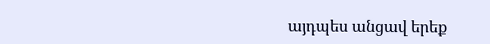այդպես անցավ երեք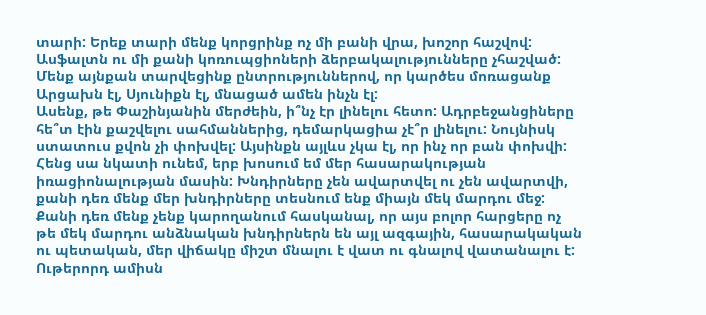տարի: Երեք տարի մենք կորցրինք ոչ մի բանի վրա, խոշոր հաշվով: Ասֆալտն ու մի քանի կոռուպցիոների ձերբակալությունները չհաշված:
Մենք այնքան տարվեցինք ընտրություններով, որ կարծես մոռացանք Արցախն էլ, Սյունիքն էլ, մնացած ամեն ինչն էլ:
Ասենք, թե Փաշինյանին մերժեին, ի՞նչ էր լինելու հետո: Ադրբեջանցիները հե՞տ էին քաշվելու սահմաններից, դեմարկացիա չէ՞ր լինելու: Նույնիսկ ստատուս քվոն չի փոխվել: Այսինքն այլևս չկա էլ, որ ինչ որ բան փոխվի:
Հենց սա նկատի ունեմ, երբ խոսում եմ մեր հասարակության իռացիոնալության մասին: Խնդիրները չեն ավարտվել ու չեն ավարտվի, քանի դեռ մենք մեր խնդիրները տեսնում ենք միայն մեկ մարդու մեջ: Քանի դեռ մենք չենք կարողանում հասկանալ, որ այս բոլոր հարցերը ոչ թե մեկ մարդու անձնական խնդիրներն են այլ ազգային, հասարակական ու պետական, մեր վիճակը միշտ մնալու է վատ ու գնալով վատանալու է:
Ութերորդ ամիսն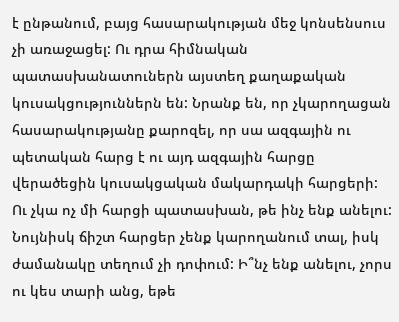է ընթանում, բայց հասարակության մեջ կոնսենսուս չի առաջացել: Ու դրա հիմնական պատասխանատուներն այստեղ քաղաքական կուսակցություններն են: Նրանք են, որ չկարողացան հասարակությանը քարոզել, որ սա ազգային ու պետական հարց է ու այդ ազգային հարցը վերածեցին կուսակցական մակարդակի հարցերի:
Ու չկա ոչ մի հարցի պատասխան, թե ինչ ենք անելու: Նույնիսկ ճիշտ հարցեր չենք կարողանում տալ, իսկ ժամանակը տեղում չի դոփում: Ի՞նչ ենք անելու, չորս ու կես տարի անց, եթե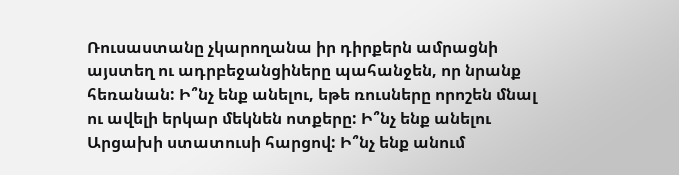Ռուսաստանը չկարողանա իր դիրքերն ամրացնի այստեղ ու ադրբեջանցիները պահանջեն, որ նրանք հեռանան: Ի՞նչ ենք անելու, եթե ռուսները որոշեն մնալ ու ավելի երկար մեկնեն ոտքերը: Ի՞նչ ենք անելու Արցախի ստատուսի հարցով: Ի՞նչ ենք անում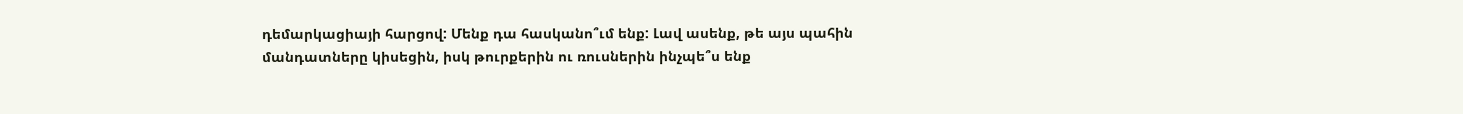դեմարկացիայի հարցով: Մենք դա հասկանո՞ւմ ենք: Լավ ասենք, թե այս պահին մանդատները կիսեցին, իսկ թուրքերին ու ռուսներին ինչպե՞ս ենք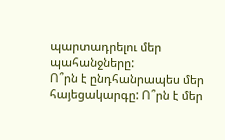պարտադրելու մեր պահանջները:
Ո՞րն է ընդհանրապես մեր հայեցակարգը: Ո՞րն է մեր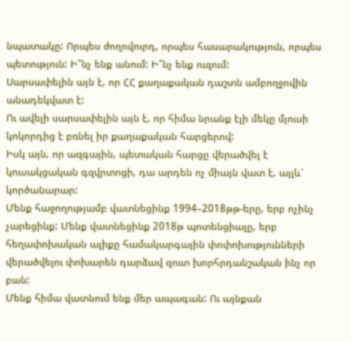նպատակը: Որպես ժողովուրդ, որպես հասարակություն, որպես պետություն: Ի՞նչ ենք անում: Ի՞նչ ենք ուզում:
Սարսափելին այն է, որ ՀՀ քաղաքական դաշտն ամբողջովին անադեկվատ է:
Ու ավելի սարսափելին այն է, որ հիմա նրանք էլի մեկը մյուսի կոկորդից է բռնել իր քաղաքական հարցերով:
Իսկ այն, որ ազգային, պետական հարցը վերածվել է կուսակցական գզվրտոցի, դա արդեն ոչ միայն վատ է, այլև՝ կործանարար:
Մենք հաջողությամբ վատնեցինք 1994–2018թթ-երը, երբ ոչինչ չարեցինք: Մենք վատնեցինք 2018թ պոտենցիալը, երբ հեղափոխական ալիքը համակարգային փոփոխությունների վերածվելու փոխարեն դարձավ զուտ խորհրդանշական ինչ որ բան:
Մենք հիմա վատնում ենք մեր ապագան: Ու այնքան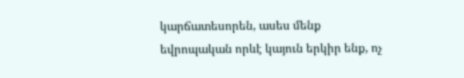կարճատեսորեն, ասես մենք եվրոպական որևէ կայուն երկիր ենք, ոչ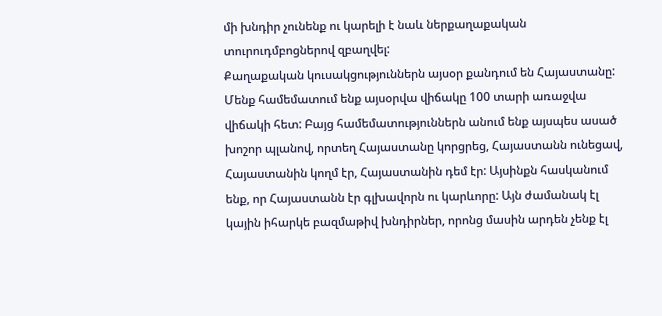մի խնդիր չունենք ու կարելի է նաև ներքաղաքական տուրուդմբոցներով զբաղվել:
Քաղաքական կուսակցություններն այսօր քանդում են Հայաստանը:
Մենք համեմատում ենք այսօրվա վիճակը 100 տարի առաջվա վիճակի հետ: Բայց համեմատություններն անում ենք այսպես ասած խոշոր պլանով, որտեղ Հայաստանը կորցրեց, Հայաստանն ունեցավ, Հայաստանին կողմ էր, Հայաստանին դեմ էր: Այսինքն հասկանում ենք, որ Հայաստանն էր գլխավորն ու կարևորը: Այն ժամանակ էլ կային իհարկե բազմաթիվ խնդիրներ, որոնց մասին արդեն չենք էլ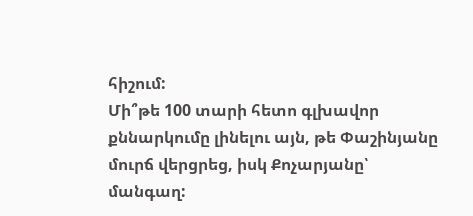հիշում:
Մի՞թե 100 տարի հետո գլխավոր քննարկումը լինելու այն, թե Փաշինյանը մուրճ վերցրեց, իսկ Քոչարյանը՝ մանգաղ: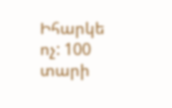Իհարկե ոչ: 100 տարի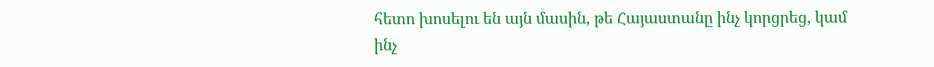հետո խոսելու են այն մասին, թե Հայաստանը ինչ կորցրեց, կամ ինչ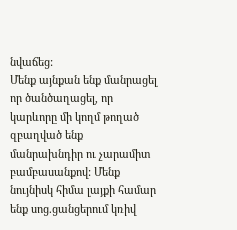նվաճեց:
Մենք այնքան ենք մանրացել որ ծանծաղացել, որ կարևորը մի կողմ թողած զբաղված ենք մանրախնդիր ու չարամիտ բամբասանքով: Մենք նույնիսկ հիմա լայքի համար ենք սոց.ցանցերում կռիվ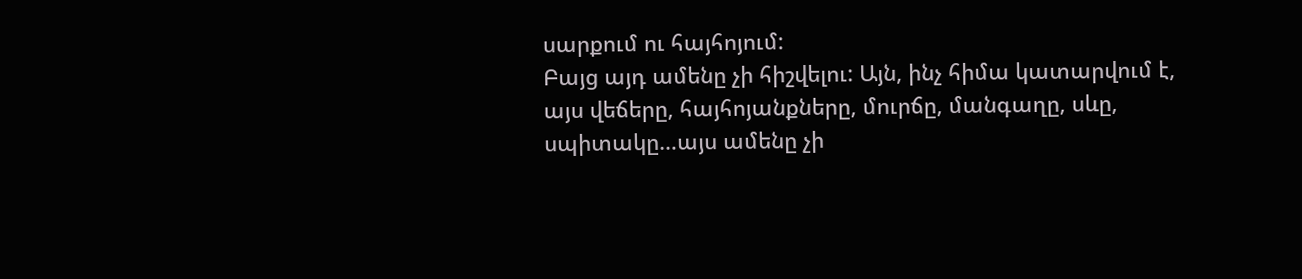սարքում ու հայհոյում:
Բայց այդ ամենը չի հիշվելու: Այն, ինչ հիմա կատարվում է, այս վեճերը, հայհոյանքները, մուրճը, մանգաղը, սևը, սպիտակը…այս ամենը չի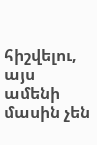հիշվելու, այս ամենի մասին չեն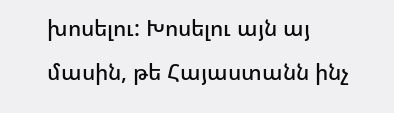խոսելու: Խոսելու այն այ մասին, թե Հայաստանն ինչ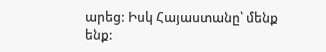արեց: Իսկ Հայաստանը՝ մենք ենք: